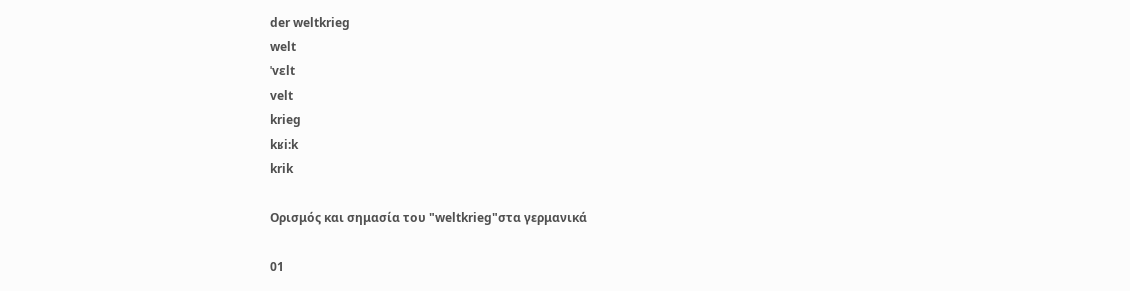der weltkrieg
welt
ˈvɛlt
velt
krieg
kʁi:k
krik

Ορισμός και σημασία του "weltkrieg"στα γερμανικά

01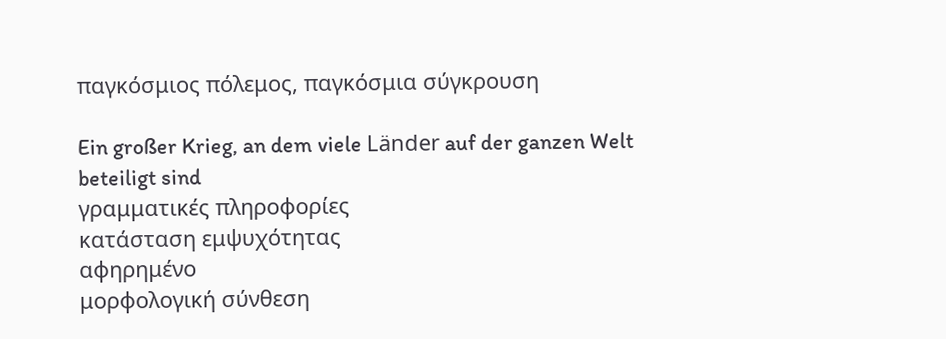παγκόσμιος πόλεμος, παγκόσμια σύγκρουση

Ein großer Krieg, an dem viele Länder auf der ganzen Welt beteiligt sind
γραμματικές πληροφορίες
κατάσταση εμψυχότητας
αφηρημένο
μορφολογική σύνθεση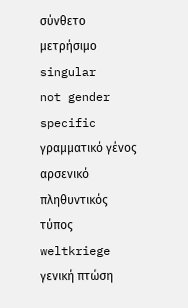σύνθετο
μετρήσιμο
singular
not gender specific
γραμματικό γένος
αρσενικό
πληθυντικός τύπος
weltkriege
γενική πτώση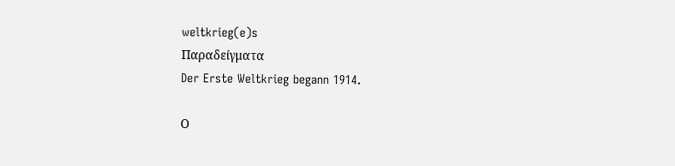weltkrieg(e)s
Παραδείγματα
Der Erste Weltkrieg begann 1914.

Ο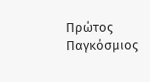Πρώτος Παγκόσμιος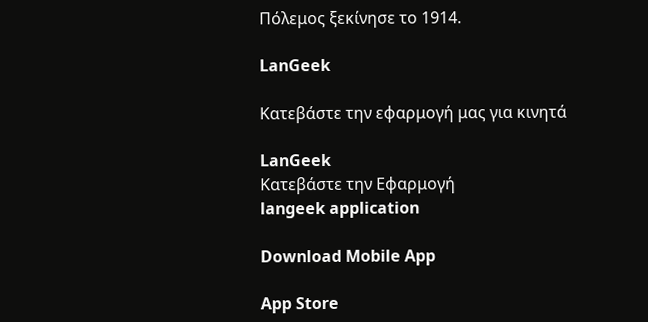Πόλεμος ξεκίνησε το 1914.

LanGeek

Κατεβάστε την εφαρμογή μας για κινητά

LanGeek
Κατεβάστε την Εφαρμογή
langeek application

Download Mobile App

App Store